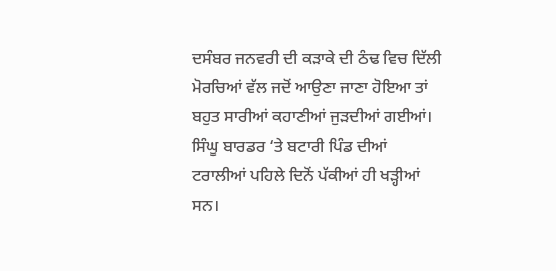ਦਸੰਬਰ ਜਨਵਰੀ ਦੀ ਕੜਾਕੇ ਦੀ ਠੰਢ ਵਿਚ ਦਿੱਲੀ ਮੋਰਚਿਆਂ ਵੱਲ ਜਦੋਂ ਆਉਣਾ ਜਾਣਾ ਹੋਇਆ ਤਾਂ ਬਹੁਤ ਸਾਰੀਆਂ ਕਹਾਣੀਆਂ ਜੁੜਦੀਆਂ ਗਈਆਂ। ਸਿੰਘੂ ਬਾਰਡਰ ‘ਤੇ ਬਟਾਰੀ ਪਿੰਡ ਦੀਆਂ ਟਰਾਲੀਆਂ ਪਹਿਲੇ ਦਿਨੋਂ ਪੱਕੀਆਂ ਹੀ ਖੜ੍ਹੀਆਂ ਸਨ।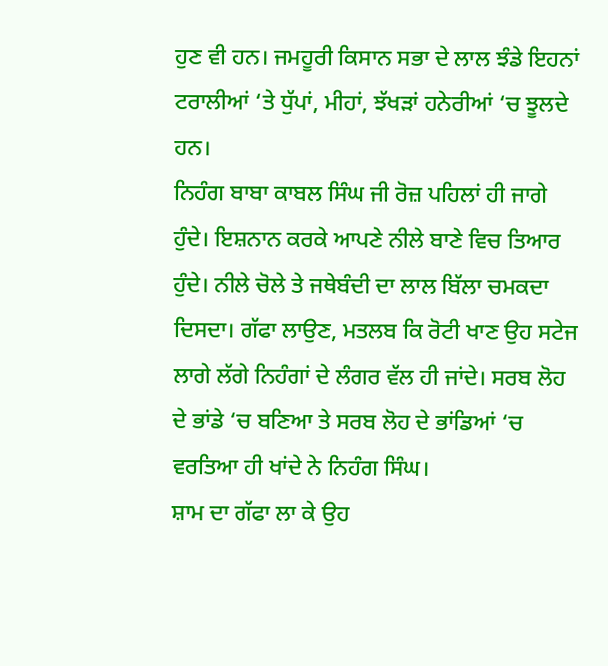ਹੁਣ ਵੀ ਹਨ। ਜਮਹੂਰੀ ਕਿਸਾਨ ਸਭਾ ਦੇ ਲਾਲ ਝੰਡੇ ਇਹਨਾਂ ਟਰਾਲੀਆਂ ‘ਤੇ ਧੁੱਪਾਂ, ਮੀਹਾਂ, ਝੱਖੜਾਂ ਹਨੇਰੀਆਂ ‘ਚ ਝੂਲਦੇ ਹਨ।
ਨਿਹੰਗ ਬਾਬਾ ਕਾਬਲ ਸਿੰਘ ਜੀ ਰੋਜ਼ ਪਹਿਲਾਂ ਹੀ ਜਾਗੇ ਹੁੰਦੇ। ਇਸ਼ਨਾਨ ਕਰਕੇ ਆਪਣੇ ਨੀਲੇ ਬਾਣੇ ਵਿਚ ਤਿਆਰ ਹੁੰਦੇ। ਨੀਲੇ ਚੋਲੇ ਤੇ ਜਥੇਬੰਦੀ ਦਾ ਲਾਲ ਬਿੱਲਾ ਚਮਕਦਾ ਦਿਸਦਾ। ਗੱਫਾ ਲਾਉਣ, ਮਤਲਬ ਕਿ ਰੋਟੀ ਖਾਣ ਉਹ ਸਟੇਜ ਲਾਗੇ ਲੱਗੇ ਨਿਹੰਗਾਂ ਦੇ ਲੰਗਰ ਵੱਲ ਹੀ ਜਾਂਦੇ। ਸਰਬ ਲੋਹ ਦੇ ਭਾਂਡੇ ‘ਚ ਬਣਿਆ ਤੇ ਸਰਬ ਲੋਹ ਦੇ ਭਾਂਡਿਆਂ ‘ਚ ਵਰਤਿਆ ਹੀ ਖਾਂਦੇ ਨੇ ਨਿਹੰਗ ਸਿੰਘ।
ਸ਼ਾਮ ਦਾ ਗੱਫਾ ਲਾ ਕੇ ਉਹ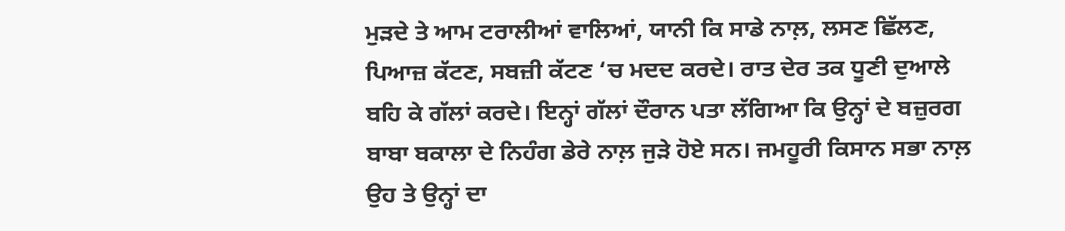ਮੁੜਦੇ ਤੇ ਆਮ ਟਰਾਲੀਆਂ ਵਾਲਿਆਂ, ਯਾਨੀ ਕਿ ਸਾਡੇ ਨਾਲ਼, ਲਸਣ ਛਿੱਲਣ, ਪਿਆਜ਼ ਕੱਟਣ, ਸਬਜ਼ੀ ਕੱਟਣ ‘ਚ ਮਦਦ ਕਰਦੇ। ਰਾਤ ਦੇਰ ਤਕ ਧੂਣੀ ਦੁਆਲੇ ਬਹਿ ਕੇ ਗੱਲਾਂ ਕਰਦੇ। ਇਨ੍ਹਾਂ ਗੱਲਾਂ ਦੌਰਾਨ ਪਤਾ ਲੱਗਿਆ ਕਿ ਉਨ੍ਹਾਂ ਦੇ ਬਜ਼ੁਰਗ ਬਾਬਾ ਬਕਾਲਾ ਦੇ ਨਿਹੰਗ ਡੇਰੇ ਨਾਲ਼ ਜੁੜੇ ਹੋਏ ਸਨ। ਜਮਹੂਰੀ ਕਿਸਾਨ ਸਭਾ ਨਾਲ਼ ਉਹ ਤੇ ਉਨ੍ਹਾਂ ਦਾ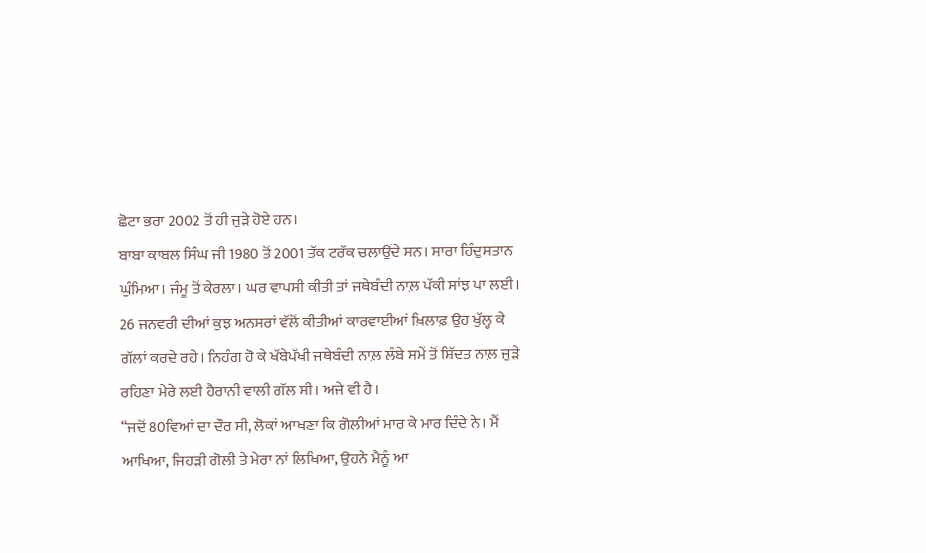ਛੋਟਾ ਭਰਾ 2002 ਤੋਂ ਹੀ ਜੁੜੇ ਹੋਏ ਹਨ।
ਬਾਬਾ ਕਾਬਲ ਸਿੰਘ ਜੀ 1980 ਤੋਂ 2001 ਤੱਕ ਟਰੱਕ ਚਲਾਉਂਦੇ ਸਨ। ਸਾਰਾ ਹਿੰਦੁਸਤਾਨ ਘੁੰਮਿਆ। ਜੰਮੂ ਤੋਂ ਕੇਰਲਾ। ਘਰ ਵਾਪਸੀ ਕੀਤੀ ਤਾਂ ਜਥੇਬੰਦੀ ਨਾਲ਼ ਪੱਕੀ ਸਾਂਝ ਪਾ ਲਈ। 26 ਜਨਵਰੀ ਦੀਆਂ ਕੁਝ ਅਨਸਰਾਂ ਵੱਲੋਂ ਕੀਤੀਆਂ ਕਾਰਵਾਈਆਂ ਖ਼ਿਲਾਫ਼ ਉਹ ਖੁੱਲ੍ਹ ਕੇ ਗੱਲਾਂ ਕਰਦੇ ਰਹੇ। ਨਿਹੰਗ ਹੋ ਕੇ ਖੱਬੇਪੱਖੀ ਜਥੇਬੰਦੀ ਨਾਲ਼ ਲੰਬੇ ਸਮੇਂ ਤੋਂ ਸ਼ਿੱਦਤ ਨਾਲ਼ ਜੁੜੇ ਰਹਿਣਾ ਮੇਰੇ ਲਈ ਹੈਰਾਨੀ ਵਾਲੀ ਗੱਲ ਸੀ। ਅਜੇ ਵੀ ਹੈ।
“ਜਦੋਂ 80ਵਿਆਂ ਦਾ ਦੌਰ ਸੀ, ਲੋਕਾਂ ਆਖਣਾ ਕਿ ਗੋਲੀਆਂ ਮਾਰ ਕੇ ਮਾਰ ਦਿੰਦੇ ਨੇ। ਮੈਂ ਆਖਿਆ, ਜਿਹੜੀ ਗੋਲੀ ਤੇ ਮੇਰਾ ਨਾਂ ਲਿਖਿਆ, ਉਹਨੇ ਮੈਨੂੰ ਆ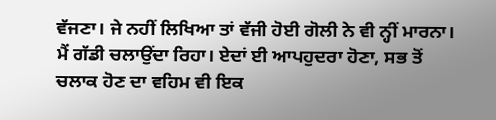ਵੱਜਣਾ। ਜੇ ਨਹੀਂ ਲਿਖਿਆ ਤਾਂ ਵੱਜੀ ਹੋਈ ਗੋਲੀ ਨੇ ਵੀ ਨ੍ਹੀਂ ਮਾਰਨਾ। ਮੈਂ ਗੱਡੀ ਚਲਾਉਂਦਾ ਰਿਹਾ। ਏਦਾਂ ਈ ਆਪਹੁਦਰਾ ਹੋਣਾ, ਸਭ ਤੋਂ ਚਲਾਕ ਹੋਣ ਦਾ ਵਹਿਮ ਵੀ ਇਕ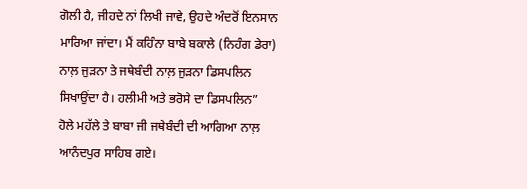ਗੋਲੀ ਹੈ, ਜੀਹਦੇ ਨਾਂ ਲਿਖੀ ਜਾਵੇ, ਉਹਦੇ ਅੰਦਰੋਂ ਇਨਸਾਨ ਮਾਰਿਆ ਜਾਂਦਾ। ਮੈਂ ਕਹਿੰਨਾ ਬਾਬੇ ਬਕਾਲੇ (ਨਿਹੰਗ ਡੇਰਾ) ਨਾਲ਼ ਜੁੜਨਾ ਤੇ ਜਥੇਬੰਦੀ ਨਾਲ਼ ਜੁੜਨਾ ਡਿਸਪਲਿਨ ਸਿਖਾਉਂਦਾ ਹੈ। ਹਲੀਮੀ ਅਤੇ ਭਰੋਸੇ ਦਾ ਡਿਸਪਲਿਨ”
ਹੋਲੇ ਮਹੱਲੇ ਤੇ ਬਾਬਾ ਜੀ ਜਥੇਬੰਦੀ ਦੀ ਆਗਿਆ ਨਾਲ਼ ਆਨੰਦਪੁਰ ਸਾਹਿਬ ਗਏ।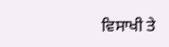ਵਿਸਾਖੀ ਤੇ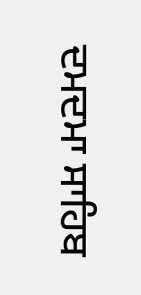ਦਮਦਮਾ ਸਾਹਿਬ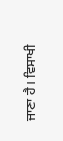ਜਾਣਾ ਹੈ। ਵਿਸਾਖੀ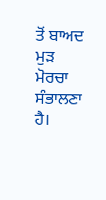ਤੋਂ ਬਾਅਦ ਮੁੜ ਮੋਰਚਾ ਸੰਭਾਲਣਾ ਹੈ।